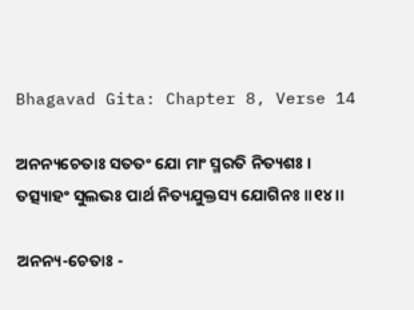Bhagavad Gita: Chapter 8, Verse 14

ଅନନ୍ୟଚେତାଃ ସତତଂ ଯୋ ମାଂ ସ୍ମରତି ନିତ୍ୟଶଃ ।
ତତ୍ସ୍ୟାହଂ ସୁଲଭଃ ପାର୍ଥ ନିତ୍ୟଯୁକ୍ତସ୍ୟ ଯୋଗିନଃ ।।୧୪।।

ଅନନ୍ୟ-ଚେତାଃ -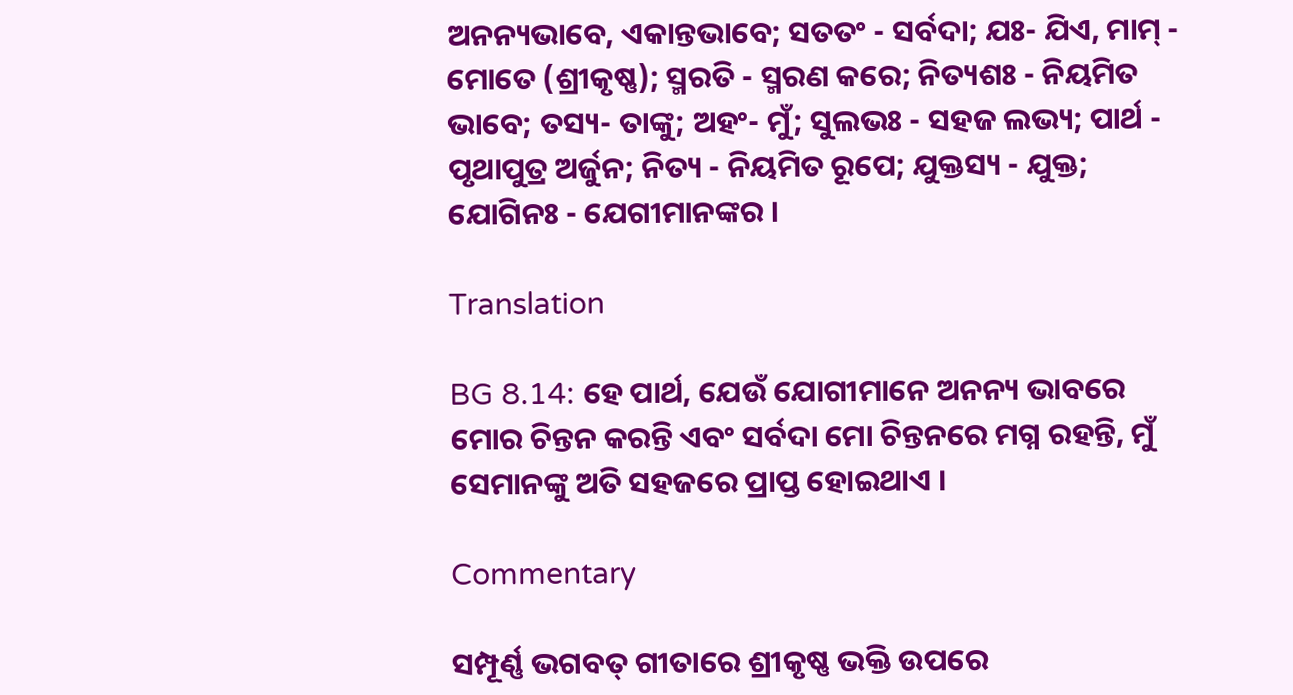ଅନନ୍ୟଭାବେ, ଏକାନ୍ତଭାବେ; ସତତଂ - ସର୍ବଦା; ଯଃ- ଯିଏ, ମାମ୍ - ମୋତେ (ଶ୍ରୀକୃଷ୍ଣ); ସ୍ମରତି - ସ୍ମରଣ କରେ; ନିତ୍ୟଶଃ - ନିୟମିତ ଭାବେ; ତସ୍ୟ- ତାଙ୍କୁ; ଅହଂ- ମୁଁ; ସୁଲଭଃ - ସହଜ ଲଭ୍ୟ; ପାର୍ଥ - ପୃଥାପୁତ୍ର ଅର୍ଜୁନ; ନିତ୍ୟ - ନିୟମିତ ରୂପେ; ଯୁକ୍ତସ୍ୟ - ଯୁକ୍ତ; ଯୋଗିନଃ - ଯେଗୀମାନଙ୍କର ।

Translation

BG 8.14: ହେ ପାର୍ଥ, ଯେଉଁ ଯୋଗୀମାନେ ଅନନ୍ୟ ଭାବରେ ମୋର ଚିନ୍ତନ କରନ୍ତି ଏବଂ ସର୍ବଦା ମୋ ଚିନ୍ତନରେ ମଗ୍ନ ରହନ୍ତି, ମୁଁ ସେମାନଙ୍କୁ ଅତି ସହଜରେ ପ୍ରାପ୍ତ ହୋଇଥାଏ ।

Commentary

ସମ୍ପୂର୍ଣ୍ଣ ଭଗବତ୍ ଗୀତାରେ ଶ୍ରୀକୃଷ୍ଣ ଭକ୍ତି ଉପରେ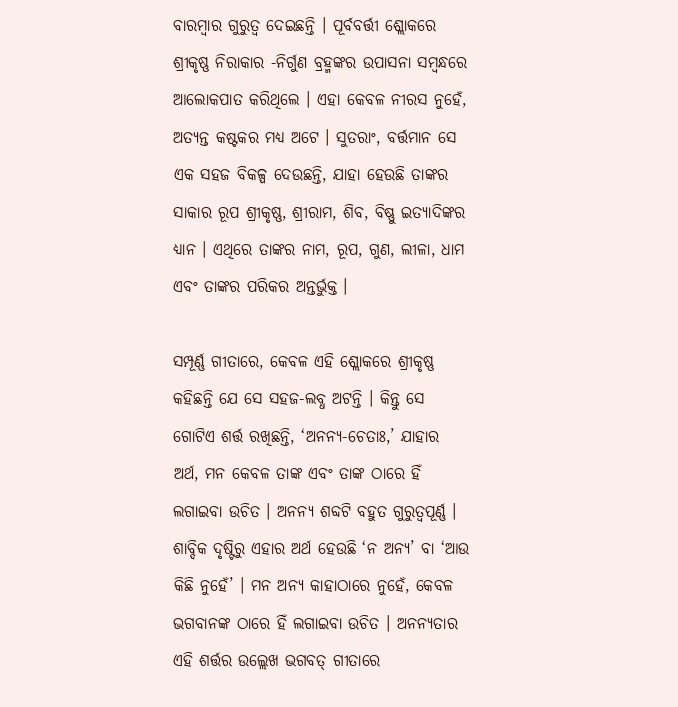ବାରମ୍ବାର ଗୁରୁତ୍ୱ ଦେଇଛନ୍ତି । ପୂର୍ବବର୍ତ୍ତୀ ଶ୍ଲୋକରେ ଶ୍ରୀକୃଷ୍ଣ ନିରାକାର -ନିର୍ଗୁଣ ବ୍ରହ୍ମଙ୍କର ଉପାସନା ସମ୍ବନ୍ଧରେ ଆଲୋକପାତ କରିଥିଲେ । ଏହା କେବଳ ନୀରସ ନୁହେଁ, ଅତ୍ୟନ୍ତ କଷ୍ଟକର ମଧ୍ୟ ଅଟେ । ସୁତରାଂ, ବର୍ତ୍ତମାନ ସେ ଏକ ସହଜ ବିକଳ୍ପ ଦେଉଛନ୍ତି, ଯାହା ହେଉଛି ତାଙ୍କର ସାକାର ରୂପ ଶ୍ରୀକୃଷ୍ଣ, ଶ୍ରୀରାମ, ଶିବ, ବିଷ୍ଣୁ ଇତ୍ୟାଦିଙ୍କର ଧ୍ୟାନ । ଏଥିରେ ତାଙ୍କର ନାମ, ରୂପ, ଗୁଣ, ଲୀଳା, ଧାମ ଏବଂ ତାଙ୍କର ପରିକର ଅନ୍ତର୍ଭୁକ୍ତ ।

ସମ୍ପୂର୍ଣ୍ଣ ଗୀତାରେ, କେବଳ ଏହି ଶ୍ଲୋକରେ ଶ୍ରୀକୃଷ୍ଣ କହିଛନ୍ତି ଯେ ସେ ସହଜ-ଲବ୍ଧ ଅଟନ୍ତି । କିନ୍ତୁ ସେ ଗୋଟିଏ ଶର୍ତ୍ତ ରଖିଛନ୍ତି, ‘ଅନନ୍ୟ-ଚେତାଃ,’ ଯାହାର ଅର୍ଥ, ମନ କେବଳ ତାଙ୍କ ଏବଂ ତାଙ୍କ ଠାରେ ହିଁ ଲଗାଇବା ଉଚିତ । ଅନନ୍ୟ ଶବ୍ଦଟି ବହୁତ ଗୁରୁତ୍ୱପୂର୍ଣ୍ଣ । ଶାବ୍ଦିକ ଦୃଷ୍ଟିରୁ ଏହାର ଅର୍ଥ ହେଉଛି ‘ନ ଅନ୍ୟ’ ବା ‘ଆଉ କିଛି ନୁହେଁ’ । ମନ ଅନ୍ୟ କାହାଠାରେ ନୁହେଁ, କେବଳ ଭଗବାନଙ୍କ ଠାରେ ହିଁ ଲଗାଇବା ଉଚିତ । ଅନନ୍ୟତାର ଏହି ଶର୍ତ୍ତର ଉଲ୍ଲେଖ ଭଗବତ୍ ଗୀତାରେ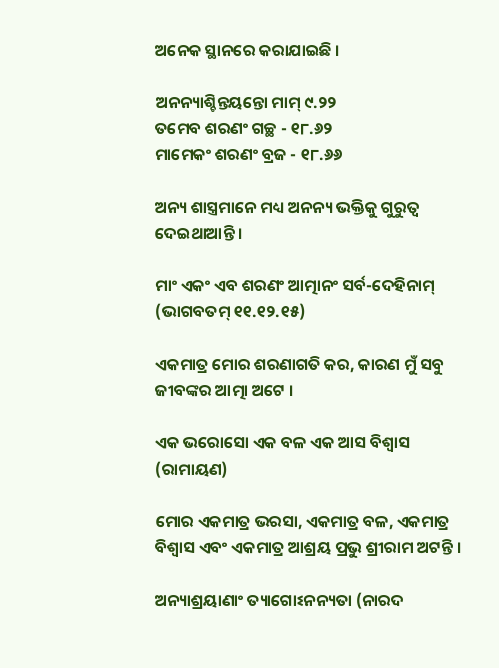ଅନେକ ସ୍ଥାନରେ କରାଯାଇଛି ।

ଅନନ୍ୟାଶ୍ଚିନ୍ତୟନ୍ତୋ ମାମ୍ ୯.୨୨
ତମେବ ଶରଣଂ ଗଚ୍ଛ - ୧୮.୬୨
ମାମେକଂ ଶରଣଂ ବ୍ରଜ - ୧୮.୬୬

ଅନ୍ୟ ଶାସ୍ତ୍ରମାନେ ମଧ୍ୟ ଅନନ୍ୟ ଭକ୍ତିକୁ ଗୁରୁତ୍ୱ ଦେଇଥାଆନ୍ତି ।

ମାଂ ଏକଂ ଏବ ଶରଣଂ ଆତ୍ମାନଂ ସର୍ବ-ଦେହିନାମ୍ (ଭାଗବତମ୍ ୧୧.୧୨.୧୫)

ଏକମାତ୍ର ମୋର ଶରଣାଗତି କର, କାରଣ ମୁଁ ସବୁ ଜୀବଙ୍କର ଆତ୍ମା ଅଟେ ।

ଏକ ଭରୋସୋ ଏକ ବଳ ଏକ ଆସ ବିଶ୍ୱାସ (ରାମାୟଣ)

ମୋର ଏକମାତ୍ର ଭରସା, ଏକମାତ୍ର ବଳ, ଏକମାତ୍ର ବିଶ୍ୱାସ ଏବଂ ଏକମାତ୍ର ଆଶ୍ରୟ ପ୍ରଭୁ ଶ୍ରୀରାମ ଅଟନ୍ତି ।

ଅନ୍ୟାଶ୍ରୟାଣାଂ ତ୍ୟାଗୋଽନନ୍ୟତା (ନାରଦ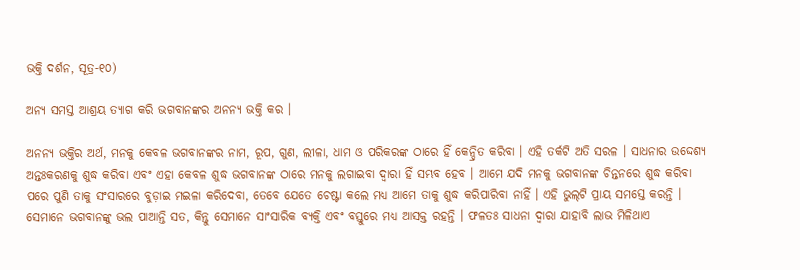ଭକ୍ତି ଦର୍ଶନ, ସୂତ୍ର-୧୦)

ଅନ୍ୟ ସମସ୍ତ ଆଶ୍ରୟ ତ୍ୟାଗ କରି ଭଗବାନଙ୍କର ଅନନ୍ୟ ଭକ୍ତି କର ।

ଅନନ୍ୟ ଭକ୍ତିର ଅର୍ଥ, ମନକୁ କେବଳ ଭଗବାନଙ୍କର ନାମ, ରୂପ, ଗୁଣ, ଲୀଳା, ଧାମ ଓ ପରିକରଙ୍କ ଠାରେ ହିଁ କେନ୍ଦ୍ରିତ କରିବା । ଏହି ତର୍କଟି ଅତି ସରଳ । ସାଧନାର ଉଦ୍ଦେଶ୍ୟ ଅନ୍ତଃକରଣକୁ ଶୁଦ୍ଧ କରିବା ଏବଂ ଏହା କେବଳ ଶୁଦ୍ଧ ଭଗବାନଙ୍କ ଠାରେ ମନକୁ ଲଗାଇବା ଦ୍ୱାରା ହିଁ ସମ୍ଭବ ହେବ । ଆମେ ଯଦି ମନକୁ ଭଗବାନଙ୍କ ଚିନ୍ତନରେ ଶୁଦ୍ଧ କରିବା ପରେ ପୁଣି ତାକୁ ସଂସାରରେ ବୁଡ଼ାଇ ମଇଳା କରିଦେବା, ତେବେ ଯେତେ ଚେଷ୍ଟା କଲେ ମଧ୍ୟ ଆମେ ତାକୁ ଶୁଦ୍ଧ କରିପାରିବା ନାହିଁ । ଏହି ଭୁଲ୍‌ଟି ପ୍ରାୟ ସମସ୍ତେ କରନ୍ତି । ସେମାନେ ଭଗବାନଙ୍କୁ ଭଲ ପାଆନ୍ତି ସତ, କିନ୍ତୁ ସେମାନେ ସାଂସାରିକ ବ୍ୟକ୍ତି ଏବଂ ବସ୍ତୁରେ ମଧ୍ୟ ଆସକ୍ତ ରହନ୍ତି । ଫଳତଃ ସାଧନା ଦ୍ୱାରା ଯାହାବି ଲାଭ ମିଳିଥାଏ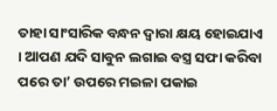ତାହା ସାଂସାରିକ ବନ୍ଧନ ଦ୍ୱାରା କ୍ଷୟ ହୋଇଯାଏ । ଆପଣ ଯଦି ସାବୁନ ଲଗାଇ ବସ୍ତ୍ର ସଫା କରିବା ପରେ ତା’ ଉପରେ ମଇଳା ପକାଇ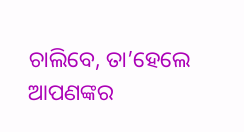ଚାଲିବେ, ତା’ହେଲେ ଆପଣଙ୍କର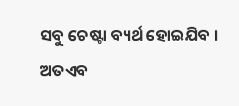ସବୁ ଚେଷ୍ଟା ବ୍ୟର୍ଥ ହୋଇଯିବ । ଅତଏବ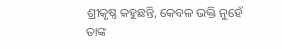ଶ୍ରୀକୃଷ୍ଣ କହୁଛନ୍ତି, କେବଳ ଭକ୍ତି ନୁହେଁ ତାଙ୍କ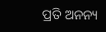ପ୍ରତି ଅନନ୍ୟ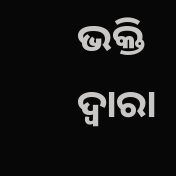ଭକ୍ତି ଦ୍ୱାରା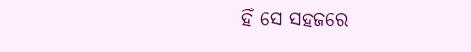ହିଁ ସେ ସହଜରେ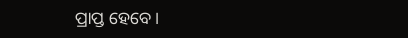ପ୍ରାପ୍ତ ହେବେ ।